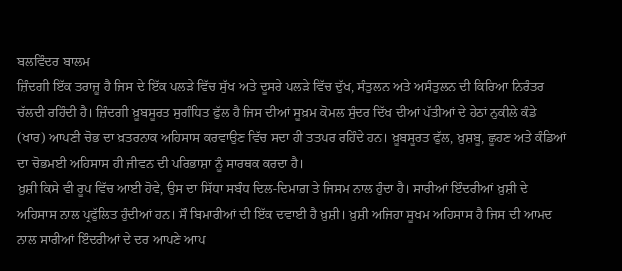ਬਲਵਿੰਦਰ ਬਾਲਮ
ਜ਼ਿੰਦਗੀ ਇੱਕ ਤਰਾਜ਼ੂ ਹੈ ਜਿਸ ਦੇ ਇੱਕ ਪਲੜੇ ਵਿੱਚ ਸੁੱਖ ਅਤੇ ਦੂਸਰੇ ਪਲੜੇ ਵਿੱਚ ਦੁੱਖ, ਸੰਤੁਲਨ ਅਤੇ ਅਸੰਤੁਲਨ ਦੀ ਕਿਰਿਆ ਨਿਰੰਤਰ ਚੱਲਦੀ ਰਹਿੰਦੀ ਹੈ। ਜ਼ਿੰਦਗੀ ਖ਼ੂਬਸੂਰਤ ਸੁਗੰਧਿਤ ਫੁੱਲ ਹੈ ਜਿਸ ਦੀਆਂ ਸੂਖ਼ਮ ਕੋਮਲ ਸੁੰਦਰ ਦਿੱਖ ਦੀਆਂ ਪੱਤੀਆਂ ਦੇ ਹੇਠਾਂ ਨੁਕੀਲੇ ਕੰਡੇ (ਖਾਰ) ਆਪਣੀ ਚੋਭ ਦਾ ਖ਼ਤਰਨਾਕ ਅਹਿਸਾਸ ਕਰਵਾਉਣ ਵਿੱਚ ਸਦਾ ਹੀ ਤਤਪਰ ਰਹਿੰਦੇ ਹਨ। ਖ਼ੂਬਸੂਰਤ ਫੁੱਲ, ਖ਼ੁਸ਼ਬੂ, ਛੂਹਣ ਅਤੇ ਕੰਡਿਆਂ ਦਾ ਚੋਭਮਈ ਅਹਿਸਾਸ ਹੀ ਜੀਵਨ ਦੀ ਪਰਿਭਾਸ਼ਾ ਨੂੰ ਸਾਰਥਕ ਕਰਦਾ ਹੈ।
ਖ਼ੁਸ਼ੀ ਕਿਸੇ ਵੀ ਰੂਪ ਵਿੱਚ ਆਈ ਹੋਵੇ, ਉਸ ਦਾ ਸਿੱਧਾ ਸਬੰਧ ਦਿਲ-ਦਿਮਾਗ਼ ਤੇ ਜਿਸਮ ਨਾਲ ਹੁੰਦਾ ਹੈ। ਸਾਰੀਆਂ ਇੰਦਰੀਆਂ ਖ਼ੁਸ਼ੀ ਦੇ ਅਹਿਸਾਸ ਨਾਲ ਪ੍ਰਫੁੱਲਿਤ ਹੁੰਦੀਆਂ ਹਨ। ਸੌ ਬਿਮਾਰੀਆਂ ਦੀ ਇੱਕ ਦਵਾਈ ਹੈ ਖ਼ੁਸ਼ੀ। ਖ਼ੁਸ਼ੀ ਅਜਿਹਾ ਸੂਖਮ ਅਹਿਸਾਸ ਹੈ ਜਿਸ ਦੀ ਆਮਦ ਨਾਲ ਸਾਰੀਆਂ ਇੰਦਰੀਆਂ ਦੇ ਦਰ ਆਪਣੇ ਆਪ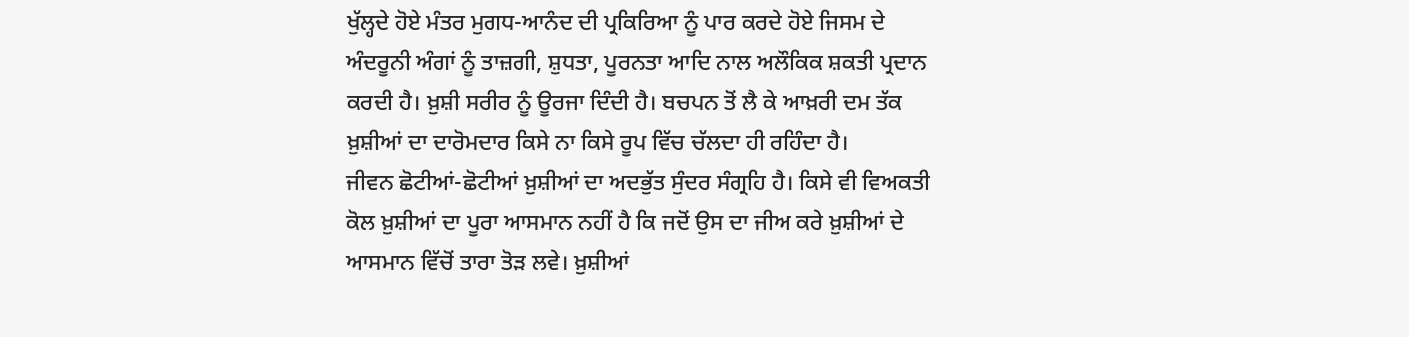ਖੁੱਲ੍ਹਦੇ ਹੋਏ ਮੰਤਰ ਮੁਗਧ-ਆਨੰਦ ਦੀ ਪ੍ਰਕਿਰਿਆ ਨੂੰ ਪਾਰ ਕਰਦੇ ਹੋਏ ਜਿਸਮ ਦੇ ਅੰਦਰੂਨੀ ਅੰਗਾਂ ਨੂੰ ਤਾਜ਼ਗੀ, ਸ਼ੁਧਤਾ, ਪੂਰਨਤਾ ਆਦਿ ਨਾਲ ਅਲੌਕਿਕ ਸ਼ਕਤੀ ਪ੍ਰਦਾਨ ਕਰਦੀ ਹੈ। ਖ਼ੁਸ਼ੀ ਸਰੀਰ ਨੂੰ ਊਰਜਾ ਦਿੰਦੀ ਹੈ। ਬਚਪਨ ਤੋਂ ਲੈ ਕੇ ਆਖ਼ਰੀ ਦਮ ਤੱਕ ਖ਼ੁਸ਼ੀਆਂ ਦਾ ਦਾਰੋਮਦਾਰ ਕਿਸੇ ਨਾ ਕਿਸੇ ਰੂਪ ਵਿੱਚ ਚੱਲਦਾ ਹੀ ਰਹਿੰਦਾ ਹੈ।
ਜੀਵਨ ਛੋਟੀਆਂ-ਛੋਟੀਆਂ ਖ਼ੁਸ਼ੀਆਂ ਦਾ ਅਦਭੁੱਤ ਸੁੰਦਰ ਸੰਗ੍ਰਹਿ ਹੈ। ਕਿਸੇ ਵੀ ਵਿਅਕਤੀ ਕੋਲ ਖ਼ੁਸ਼ੀਆਂ ਦਾ ਪੂਰਾ ਆਸਮਾਨ ਨਹੀਂ ਹੈ ਕਿ ਜਦੋਂ ਉਸ ਦਾ ਜੀਅ ਕਰੇ ਖ਼ੁਸ਼ੀਆਂ ਦੇ ਆਸਮਾਨ ਵਿੱਚੋਂ ਤਾਰਾ ਤੋੜ ਲਵੇ। ਖ਼ੁਸ਼ੀਆਂ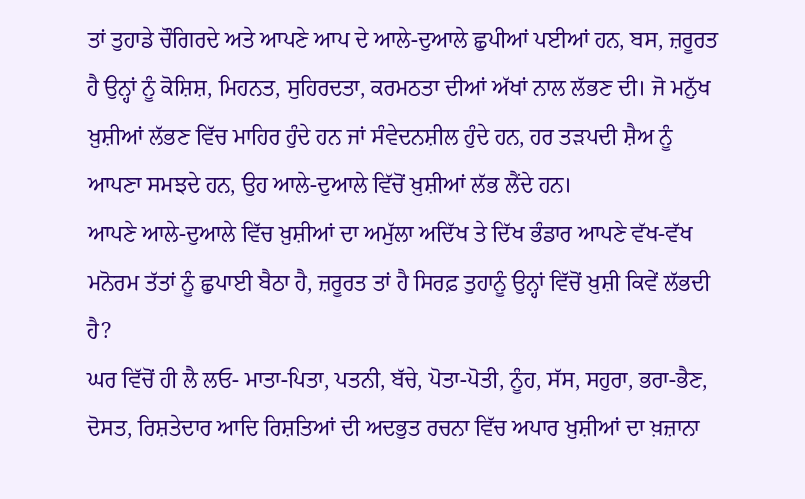ਤਾਂ ਤੁਹਾਡੇ ਚੌਗਿਰਦੇ ਅਤੇ ਆਪਣੇ ਆਪ ਦੇ ਆਲੇ-ਦੁਆਲੇ ਛੁਪੀਆਂ ਪਈਆਂ ਹਨ, ਬਸ, ਜ਼ਰੂਰਤ ਹੈ ਉਨ੍ਹਾਂ ਨੂੰ ਕੋਸ਼ਿਸ਼, ਮਿਹਨਤ, ਸੁਹਿਰਦਤਾ, ਕਰਮਠਤਾ ਦੀਆਂ ਅੱਖਾਂ ਨਾਲ ਲੱਭਣ ਦੀ। ਜੋ ਮਨੁੱਖ ਖ਼ੁਸ਼ੀਆਂ ਲੱਭਣ ਵਿੱਚ ਮਾਹਿਰ ਹੁੰਦੇ ਹਨ ਜਾਂ ਸੰਵੇਦਨਸ਼ੀਲ ਹੁੰਦੇ ਹਨ, ਹਰ ਤੜਪਦੀ ਸ਼ੈਅ ਨੂੰ ਆਪਣਾ ਸਮਝਦੇ ਹਨ, ਉਹ ਆਲੇ-ਦੁਆਲੇ ਵਿੱਚੋਂ ਖ਼ੁਸ਼ੀਆਂ ਲੱਭ ਲੈਂਦੇ ਹਨ।
ਆਪਣੇ ਆਲੇ-ਦੁਆਲੇ ਵਿੱਚ ਖ਼ੁਸ਼ੀਆਂ ਦਾ ਅਮੁੱਲਾ ਅਦਿੱਖ ਤੇ ਦਿੱਖ ਭੰਡਾਰ ਆਪਣੇ ਵੱਖ-ਵੱਖ ਮਨੋਰਮ ਤੱਤਾਂ ਨੂੰ ਛੁਪਾਈ ਬੈਠਾ ਹੈ, ਜ਼ਰੂਰਤ ਤਾਂ ਹੈ ਸਿਰਫ਼ ਤੁਹਾਨੂੰ ਉਨ੍ਹਾਂ ਵਿੱਚੋਂ ਖ਼ੁਸ਼ੀ ਕਿਵੇਂ ਲੱਭਦੀ ਹੈ?
ਘਰ ਵਿੱਚੋਂ ਹੀ ਲੈ ਲਓ- ਮਾਤਾ-ਪਿਤਾ, ਪਤਨੀ, ਬੱਚੇ, ਪੋਤਾ-ਪੋਤੀ, ਨੂੰਹ, ਸੱਸ, ਸਹੁਰਾ, ਭਰਾ-ਭੈਣ, ਦੋਸਤ, ਰਿਸ਼ਤੇਦਾਰ ਆਦਿ ਰਿਸ਼ਤਿਆਂ ਦੀ ਅਦਭੁਤ ਰਚਨਾ ਵਿੱਚ ਅਪਾਰ ਖ਼ੁਸ਼ੀਆਂ ਦਾ ਖ਼ਜ਼ਾਨਾ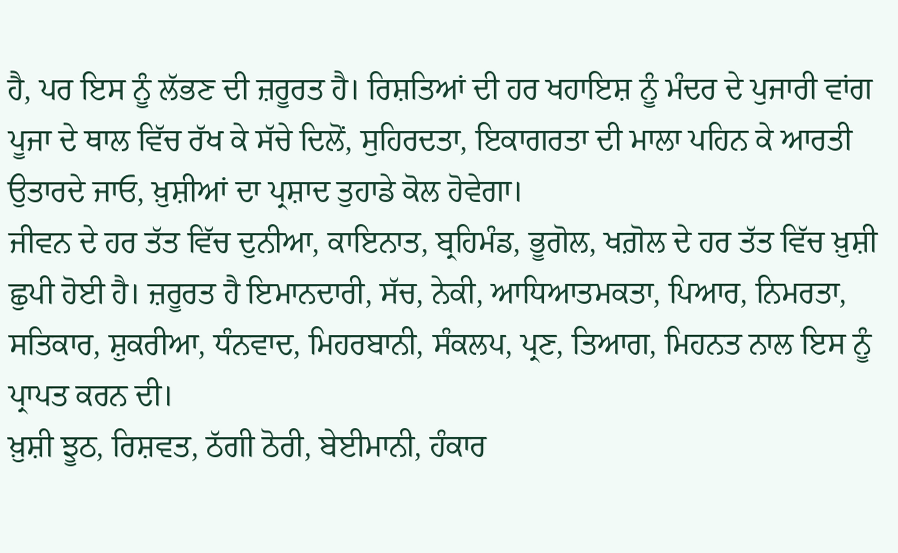ਹੈ, ਪਰ ਇਸ ਨੂੰ ਲੱਭਣ ਦੀ ਜ਼ਰੂਰਤ ਹੈ। ਰਿਸ਼ਤਿਆਂ ਦੀ ਹਰ ਖਹਾਇਸ਼ ਨੂੰ ਮੰਦਰ ਦੇ ਪੁਜਾਰੀ ਵਾਂਗ ਪੂਜਾ ਦੇ ਥਾਲ ਵਿੱਚ ਰੱਖ ਕੇ ਸੱਚੇ ਦਿਲੋਂ, ਸੁਹਿਰਦਤਾ, ਇਕਾਗਰਤਾ ਦੀ ਮਾਲਾ ਪਹਿਨ ਕੇ ਆਰਤੀ ਉਤਾਰਦੇ ਜਾਓ, ਖ਼ੁਸ਼ੀਆਂ ਦਾ ਪ੍ਰਸ਼ਾਦ ਤੁਹਾਡੇ ਕੋਲ ਹੋਵੇਗਾ।
ਜੀਵਨ ਦੇ ਹਰ ਤੱਤ ਵਿੱਚ ਦੁਨੀਆ, ਕਾਇਨਾਤ, ਬ੍ਰਹਿਮੰਡ, ਭੂਗੋਲ, ਖਗ਼ੋਲ ਦੇ ਹਰ ਤੱਤ ਵਿੱਚ ਖ਼ੁਸ਼ੀ ਛੁਪੀ ਹੋਈ ਹੈ। ਜ਼ਰੂਰਤ ਹੈ ਇਮਾਨਦਾਰੀ, ਸੱਚ, ਨੇਕੀ, ਆਧਿਆਤਮਕਤਾ, ਪਿਆਰ, ਨਿਮਰਤਾ, ਸਤਿਕਾਰ, ਸ਼ੁਕਰੀਆ, ਧੰਨਵਾਦ, ਮਿਹਰਬਾਨੀ, ਸੰਕਲਪ, ਪ੍ਰਣ, ਤਿਆਗ, ਮਿਹਨਤ ਨਾਲ ਇਸ ਨੂੰ ਪ੍ਰਾਪਤ ਕਰਨ ਦੀ।
ਖ਼ੁਸ਼ੀ ਝੂਠ, ਰਿਸ਼ਵਤ, ਠੱਗੀ ਠੋਰੀ, ਬੇਈਮਾਨੀ, ਹੰਕਾਰ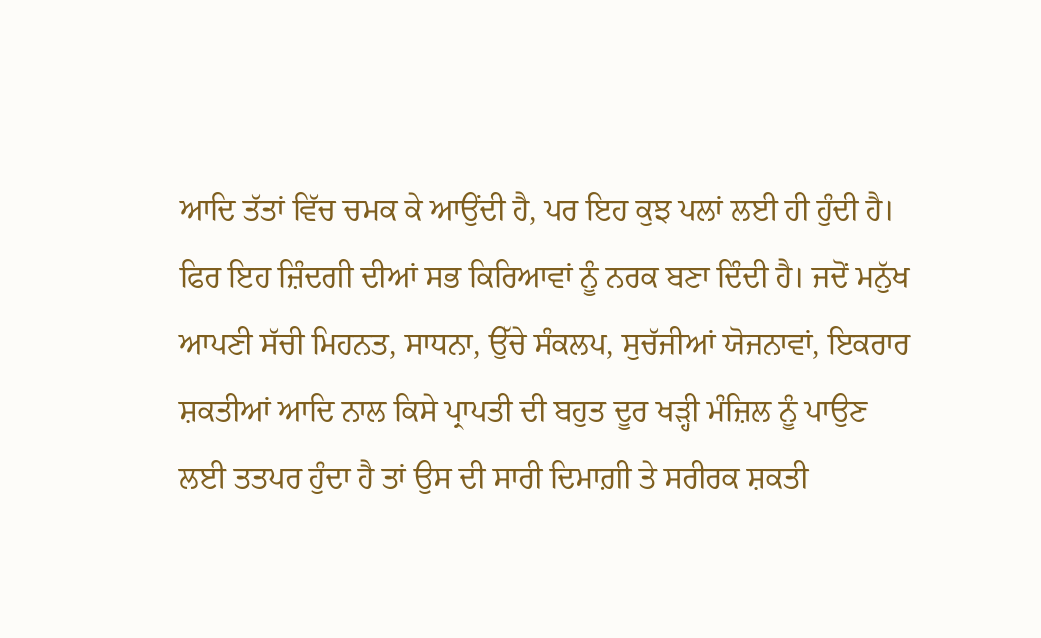ਆਦਿ ਤੱਤਾਂ ਵਿੱਚ ਚਮਕ ਕੇ ਆਉਂਦੀ ਹੈ, ਪਰ ਇਹ ਕੁਝ ਪਲਾਂ ਲਈ ਹੀ ਹੁੰਦੀ ਹੈ। ਫਿਰ ਇਹ ਜ਼ਿੰਦਗੀ ਦੀਆਂ ਸਭ ਕਿਰਿਆਵਾਂ ਨੂੰ ਨਰਕ ਬਣਾ ਦਿੰਦੀ ਹੈ। ਜਦੋਂ ਮਨੁੱਖ ਆਪਣੀ ਸੱਚੀ ਮਿਹਨਤ, ਸਾਧਨਾ, ਉੱਚੇ ਸੰਕਲਪ, ਸੁਚੱਜੀਆਂ ਯੋਜਨਾਵਾਂ, ਇਕਰਾਰ ਸ਼ਕਤੀਆਂ ਆਦਿ ਨਾਲ ਕਿਸੇ ਪ੍ਰਾਪਤੀ ਦੀ ਬਹੁਤ ਦੂਰ ਖੜ੍ਹੀ ਮੰਜ਼ਿਲ ਨੂੰ ਪਾਉਣ ਲਈ ਤਤਪਰ ਹੁੰਦਾ ਹੈ ਤਾਂ ਉਸ ਦੀ ਸਾਰੀ ਦਿਮਾਗ਼ੀ ਤੇ ਸਰੀਰਕ ਸ਼ਕਤੀ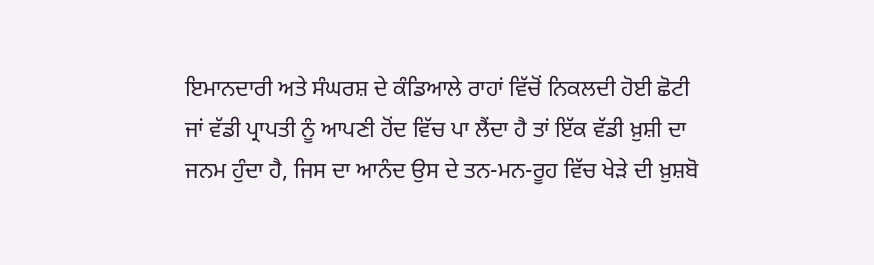ਇਮਾਨਦਾਰੀ ਅਤੇ ਸੰਘਰਸ਼ ਦੇ ਕੰਡਿਆਲੇ ਰਾਹਾਂ ਵਿੱਚੋਂ ਨਿਕਲਦੀ ਹੋਈ ਛੋਟੀ ਜਾਂ ਵੱਡੀ ਪ੍ਰਾਪਤੀ ਨੂੰ ਆਪਣੀ ਹੋਂਦ ਵਿੱਚ ਪਾ ਲੈਂਦਾ ਹੈ ਤਾਂ ਇੱਕ ਵੱਡੀ ਖ਼ੁਸ਼ੀ ਦਾ ਜਨਮ ਹੁੰਦਾ ਹੈ, ਜਿਸ ਦਾ ਆਨੰਦ ਉਸ ਦੇ ਤਨ-ਮਨ-ਰੂਹ ਵਿੱਚ ਖੇੜੇ ਦੀ ਖ਼ੁਸ਼ਬੋ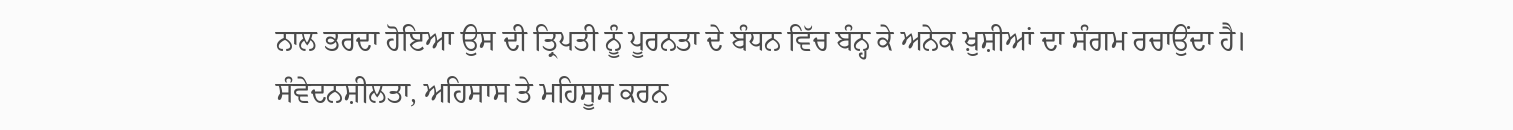ਨਾਲ ਭਰਦਾ ਹੋਇਆ ਉਸ ਦੀ ਤ੍ਰਿਪਤੀ ਨੂੰ ਪੂਰਨਤਾ ਦੇ ਬੰਧਨ ਵਿੱਚ ਬੰਨ੍ਹ ਕੇ ਅਨੇਕ ਖ਼ੁਸ਼ੀਆਂ ਦਾ ਸੰਗਮ ਰਚਾਉਂਦਾ ਹੈ।
ਸੰਵੇਦਨਸ਼ੀਲਤਾ, ਅਹਿਸਾਸ ਤੇ ਮਹਿਸੂਸ ਕਰਨ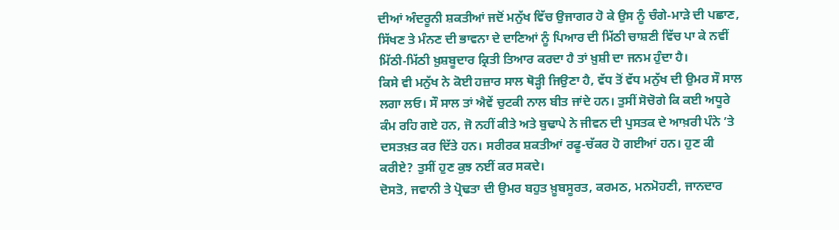ਦੀਆਂ ਅੰਦਰੂਨੀ ਸ਼ਕਤੀਆਂ ਜਦੋਂ ਮਨੁੱਖ ਵਿੱਚ ਉਜਾਗਰ ਹੋ ਕੇ ਉਸ ਨੂੰ ਚੰਗੇ-ਮਾੜੇ ਦੀ ਪਛਾਣ, ਸਿੱਖਣ ਤੇ ਮੰਨਣ ਦੀ ਭਾਵਨਾ ਦੇ ਦਾਣਿਆਂ ਨੂੰ ਪਿਆਰ ਦੀ ਮਿੱਠੀ ਚਾਸ਼ਣੀ ਵਿੱਚ ਪਾ ਕੇ ਨਵੀਂ ਮਿੱਠੀ-ਮਿੱਠੀ ਖ਼ੁਸ਼ਬੂਦਾਰ ਕ੍ਰਿਤੀ ਤਿਆਰ ਕਰਦਾ ਹੈ ਤਾਂ ਖ਼ੁਸ਼ੀ ਦਾ ਜਨਮ ਹੁੰਦਾ ਹੈ।
ਕਿਸੇ ਵੀ ਮਨੁੱਖ ਨੇ ਕੋਈ ਹਜ਼ਾਰ ਸਾਲ ਥੋੜ੍ਹੀ ਜਿਉਣਾ ਹੈ, ਵੱਧ ਤੋਂ ਵੱਧ ਮਨੁੱਖ ਦੀ ਉਮਰ ਸੌ ਸਾਲ ਲਗਾ ਲਓ। ਸੌ ਸਾਲ ਤਾਂ ਐਵੇਂ ਚੁਟਕੀ ਨਾਲ ਬੀਤ ਜਾਂਦੇ ਹਨ। ਤੁਸੀਂ ਸੋਚੋਗੇ ਕਿ ਕਈ ਅਧੂਰੇ ਕੰਮ ਰਹਿ ਗਏ ਹਨ, ਜੋ ਨਹੀਂ ਕੀਤੇ ਅਤੇ ਬੁਢਾਪੇ ਨੇ ਜੀਵਨ ਦੀ ਪੁਸਤਕ ਦੇ ਆਖ਼ਰੀ ਪੰਨੇ ’ਤੇ ਦਸਤਖ਼ਤ ਕਰ ਦਿੱਤੇ ਹਨ। ਸਰੀਰਕ ਸ਼ਕਤੀਆਂ ਰਫੂ-ਚੱਕਰ ਹੋ ਗਈਆਂ ਹਨ। ਹੁਣ ਕੀ ਕਰੀਏ? ਤੁਸੀਂ ਹੁਣ ਕੁਝ ਨਈਂ ਕਰ ਸਕਦੇ।
ਦੋਸਤੋ, ਜਵਾਨੀ ਤੇ ਪ੍ਰੋਢਤਾ ਦੀ ਉਮਰ ਬਹੁਤ ਖ਼ੂਬਸੂਰਤ, ਕਰਮਠ, ਮਨਮੋਹਣੀ, ਜਾਨਦਾਰ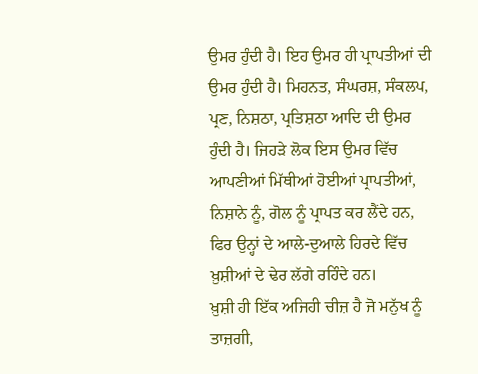ਉਮਰ ਹੁੰਦੀ ਹੈ। ਇਹ ਉਮਰ ਹੀ ਪ੍ਰਾਪਤੀਆਂ ਦੀ ਉਮਰ ਹੁੰਦੀ ਹੈ। ਮਿਹਨਤ, ਸੰਘਰਸ਼, ਸੰਕਲਪ, ਪ੍ਰਣ, ਨਿਸ਼ਠਾ, ਪ੍ਰਤਿਸ਼ਠਾ ਆਦਿ ਦੀ ਉਮਰ ਹੁੰਦੀ ਹੈ। ਜਿਹੜੇ ਲੋਕ ਇਸ ਉਮਰ ਵਿੱਚ ਆਪਣੀਆਂ ਮਿੱਥੀਆਂ ਹੋਈਆਂ ਪ੍ਰਾਪਤੀਆਂ, ਨਿਸ਼ਾਨੇ ਨੂੰ, ਗੋਲ ਨੂੰ ਪ੍ਰਾਪਤ ਕਰ ਲੈਂਦੇ ਹਨ, ਫਿਰ ਉਨ੍ਹਾਂ ਦੇ ਆਲੇ-ਦੁਆਲੇ ਹਿਰਦੇ ਵਿੱਚ ਖ਼ੁਸ਼ੀਆਂ ਦੇ ਢੇਰ ਲੱਗੇ ਰਹਿੰਦੇ ਹਨ।
ਖ਼ੁਸ਼ੀ ਹੀ ਇੱਕ ਅਜਿਹੀ ਚੀਜ਼ ਹੈ ਜੋ ਮਨੁੱਖ ਨੂੰ ਤਾਜ਼ਗੀ,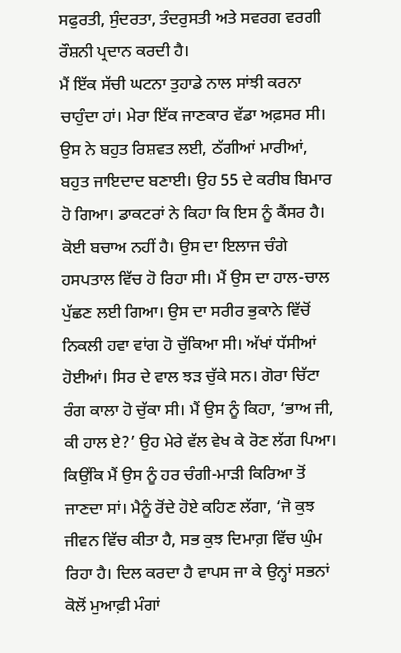ਸਫੁਰਤੀ, ਸੁੰਦਰਤਾ, ਤੰਦਰੁਸਤੀ ਅਤੇ ਸਵਰਗ ਵਰਗੀ ਰੌਸ਼ਨੀ ਪ੍ਰਦਾਨ ਕਰਦੀ ਹੈ।
ਮੈਂ ਇੱਕ ਸੱਚੀ ਘਟਨਾ ਤੁਹਾਡੇ ਨਾਲ ਸਾਂਝੀ ਕਰਨਾ ਚਾਹੁੰਦਾ ਹਾਂ। ਮੇਰਾ ਇੱਕ ਜਾਣਕਾਰ ਵੱਡਾ ਅਫ਼ਸਰ ਸੀ। ਉਸ ਨੇ ਬਹੁਤ ਰਿਸ਼ਵਤ ਲਈ, ਠੱਗੀਆਂ ਮਾਰੀਆਂ, ਬਹੁਤ ਜਾਇਦਾਦ ਬਣਾਈ। ਉਹ 55 ਦੇ ਕਰੀਬ ਬਿਮਾਰ ਹੋ ਗਿਆ। ਡਾਕਟਰਾਂ ਨੇ ਕਿਹਾ ਕਿ ਇਸ ਨੂੰ ਕੈਂਸਰ ਹੈ। ਕੋਈ ਬਚਾਅ ਨਹੀਂ ਹੈ। ਉਸ ਦਾ ਇਲਾਜ ਚੰਗੇ ਹਸਪਤਾਲ ਵਿੱਚ ਹੋ ਰਿਹਾ ਸੀ। ਮੈਂ ਉਸ ਦਾ ਹਾਲ-ਚਾਲ ਪੁੱਛਣ ਲਈ ਗਿਆ। ਉਸ ਦਾ ਸਰੀਰ ਭੁਕਾਨੇ ਵਿੱਚੋਂ ਨਿਕਲੀ ਹਵਾ ਵਾਂਗ ਹੋ ਚੁੱਕਿਆ ਸੀ। ਅੱਖਾਂ ਧੱਸੀਆਂ ਹੋਈਆਂ। ਸਿਰ ਦੇ ਵਾਲ ਝੜ ਚੁੱਕੇ ਸਨ। ਗੋਰਾ ਚਿੱਟਾ ਰੰਗ ਕਾਲਾ ਹੋ ਚੁੱਕਾ ਸੀ। ਮੈਂ ਉਸ ਨੂੰ ਕਿਹਾ, ‘ਭਾਅ ਜੀ, ਕੀ ਹਾਲ ਏ?’ ਉਹ ਮੇਰੇ ਵੱਲ ਵੇਖ ਕੇ ਰੋਣ ਲੱਗ ਪਿਆ। ਕਿਉਂਕਿ ਮੈਂ ਉਸ ਨੂੰ ਹਰ ਚੰਗੀ-ਮਾੜੀ ਕਿਰਿਆ ਤੋਂ ਜਾਣਦਾ ਸਾਂ। ਮੈਨੂੰ ਰੋਂਦੇ ਹੋਏ ਕਹਿਣ ਲੱਗਾ, ‘ਜੋ ਕੁਝ ਜੀਵਨ ਵਿੱਚ ਕੀਤਾ ਹੈ, ਸਭ ਕੁਝ ਦਿਮਾਗ਼ ਵਿੱਚ ਘੁੰਮ ਰਿਹਾ ਹੈ। ਦਿਲ ਕਰਦਾ ਹੈ ਵਾਪਸ ਜਾ ਕੇ ਉਨ੍ਹਾਂ ਸਭਨਾਂ ਕੋਲੋਂ ਮੁਆਫ਼ੀ ਮੰਗਾਂ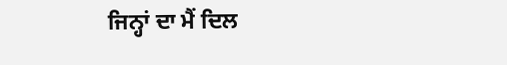ਜਿਨ੍ਹਾਂ ਦਾ ਮੈਂ ਦਿਲ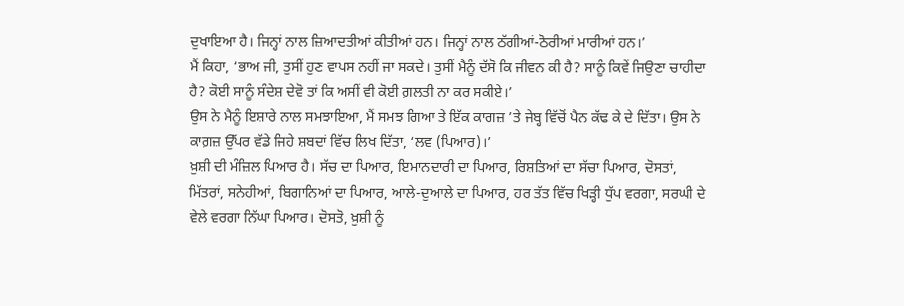ਦੁਖਾਇਆ ਹੈ। ਜਿਨ੍ਹਾਂ ਨਾਲ ਜ਼ਿਆਦਤੀਆਂ ਕੀਤੀਆਂ ਹਨ। ਜਿਨ੍ਹਾਂ ਨਾਲ ਠੱਗੀਆਂ-ਠੋਰੀਆਂ ਮਾਰੀਆਂ ਹਨ।’
ਮੈਂ ਕਿਹਾ, ‘ਭਾਅ ਜੀ, ਤੁਸੀਂ ਹੁਣ ਵਾਪਸ ਨਹੀਂ ਜਾ ਸਕਦੇ। ਤੁਸੀਂ ਮੈਨੂੰ ਦੱਸੋ ਕਿ ਜੀਵਨ ਕੀ ਹੈ? ਸਾਨੂੰ ਕਿਵੇਂ ਜਿਉਣਾ ਚਾਹੀਦਾ ਹੈ? ਕੋਈ ਸਾਨੂੰ ਸੰਦੇਸ਼ ਦੇਵੋ ਤਾਂ ਕਿ ਅਸੀਂ ਵੀ ਕੋਈ ਗ਼ਲਤੀ ਨਾ ਕਰ ਸਕੀਏ।’
ਉਸ ਨੇ ਮੈਨੂੰ ਇਸ਼ਾਰੇ ਨਾਲ ਸਮਝਾਇਆ, ਮੈਂ ਸਮਝ ਗਿਆ ਤੇ ਇੱਕ ਕਾਗਜ਼ ’ਤੇ ਜੇਬ੍ਹ ਵਿੱਚੋਂ ਪੈਨ ਕੱਢ ਕੇ ਦੇ ਦਿੱਤਾ। ਉਸ ਨੇ ਕਾਗ਼ਜ਼ ਉੱਪਰ ਵੱਡੇ ਜਿਹੇ ਸ਼ਬਦਾਂ ਵਿੱਚ ਲਿਖ ਦਿੱਤਾ, ‘ਲਵ (ਪਿਆਰ)।’
ਖ਼ੁਸ਼ੀ ਦੀ ਮੰਜ਼ਿਲ ਪਿਆਰ ਹੈ। ਸੱਚ ਦਾ ਪਿਆਰ, ਇਮਾਨਦਾਰੀ ਦਾ ਪਿਆਰ, ਰਿਸ਼ਤਿਆਂ ਦਾ ਸੱਚਾ ਪਿਆਰ, ਦੋਸਤਾਂ, ਮਿੱਤਰਾਂ, ਸਨੇਹੀਆਂ, ਬਿਗਾਨਿਆਂ ਦਾ ਪਿਆਰ, ਆਲੇ-ਦੁਆਲੇ ਦਾ ਪਿਆਰ, ਹਰ ਤੱਤ ਵਿੱਚ ਖਿੜ੍ਹੀ ਧੁੱਪ ਵਰਗਾ, ਸਰਘੀ ਦੇ ਵੇਲੇ ਵਰਗਾ ਨਿੱਘਾ ਪਿਆਰ। ਦੋਸਤੋ, ਖ਼ੁਸ਼ੀ ਨੂੰ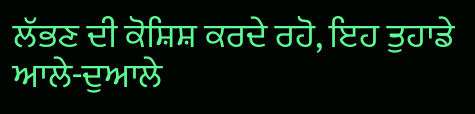ਲੱਭਣ ਦੀ ਕੋਸ਼ਿਸ਼ ਕਰਦੇ ਰਹੋ, ਇਹ ਤੁਹਾਡੇ ਆਲੇ-ਦੁਆਲੇ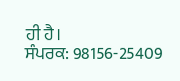ਹੀ ਹੈ।
ਸੰਪਰਕ: 98156-25409